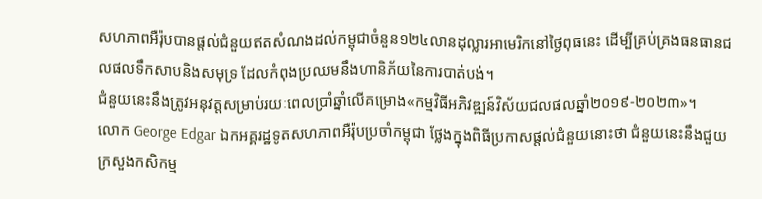សហភាពអឺរ៉ុបបានផ្តល់ជំនួយឥតសំណងដល់កម្ពុជាចំនួន១២៤លានដុល្លារអាមេរិកនៅថ្ងៃពុធនេះ ដើម្បីគ្រប់គ្រងធនធានជលផលទឹកសាបនិងសមុទ្រ ដែលកំពុងប្រឈមនឹងហានិភ័យនៃការបាត់បង់។
ជំនួយនេះនឹងត្រូវអនុវត្តសម្រាប់រយៈពេលប្រាំឆ្នាំលើគម្រោង«កម្មវិធីអភិវឌ្ឍន៍វិស័យជលផលឆ្នាំ២០១៩-២០២៣»។
លោក George Edgar ឯកអគ្គរដ្ឋទូតសហភាពអឺរ៉ុបប្រចាំកម្ពុជា ថ្លែងក្នុងពិធីប្រកាសផ្តល់ជំនួយនោះថា ជំនួយនេះនឹងជួយក្រសួងកសិកម្ម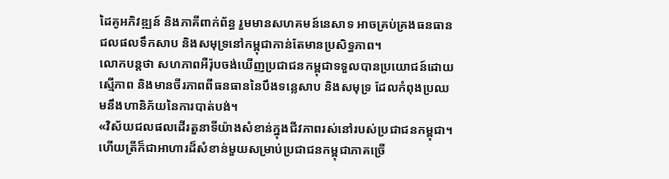ដៃគូអភិវឌ្ឍន៍ និងភាគីពាក់ព័ន្ធ រួមមានសហគមន៍នេសាទ អាចគ្រប់គ្រងធនធានជលផលទឹកសាប និងសមុទ្រនៅកម្ពុជាកាន់តែមានប្រសិទ្ធភាព។
លោកបន្តថា សហភាពអឺរ៉ុបចង់ឃើញប្រជាជនកម្ពុជាទទួលបានប្រយោជន៍ដោយស្មើភាព និងមានចីរភាពពីធនធាននៃបឹងទន្លេសាប និងសមុទ្រ ដែលកំពុងប្រឈមនឹងហានិភ័យនៃការបាត់បង់។
«វិស័យជលផលដើរតួនាទីយ៉ាងសំខាន់ក្នុងជីវភាពរស់នៅរបស់ប្រជាជនកម្ពុជា។ ហើយត្រីក៏ជាអាហារដ៏សំខាន់មួយសម្រាប់ប្រជាជនកម្ពុជាភាគច្រើ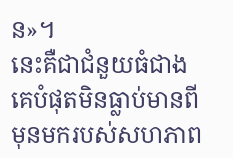ន»។
នេះគឺជាជំនួយធំជាងគេបំផុតមិនធ្លាប់មានពីមុនមករបស់សហភាព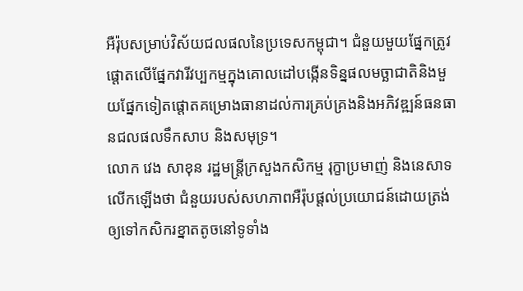អឺរ៉ុបសម្រាប់វិស័យជលផលនៃប្រទេសកម្ពុជា។ ជំនួយមួយផ្នែកត្រូវផ្តោតលើផ្នែកវារីវប្បកម្មក្នុងគោលដៅបង្កើនទិន្នផលមច្ឆាជាតិនិងមួយផ្នែកទៀតផ្តោតគម្រោងធានាដល់ការគ្រប់គ្រងនិងអភិវឌ្ឍន៍ធនធានជលផលទឹកសាប និងសមុទ្រ។
លោក វេង សាខុន រដ្ឋមន្ត្រីក្រសួងកសិកម្ម រុក្ខាប្រមាញ់ និងនេសាទលើកឡើងថា ជំនួយរបស់សហភាពអឺរ៉ុបផ្តល់ប្រយោជន៍ដោយត្រង់ឲ្យទៅកសិករខ្នាតតូចនៅទូទាំង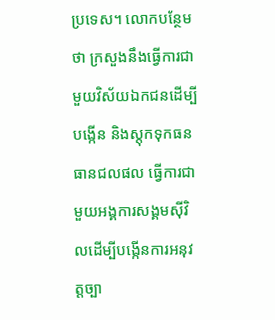ប្រទេស។ លោកបន្ថែមថា ក្រសួងនឹងធ្វើការជាមួយវិស័យឯកជនដើម្បីបង្កើន និងស្តុកទុកធនធានជលផល ធ្វើការជាមួយអង្គការសង្គមស៊ីវិលដើម្បីបង្កើនការអនុវត្តច្បា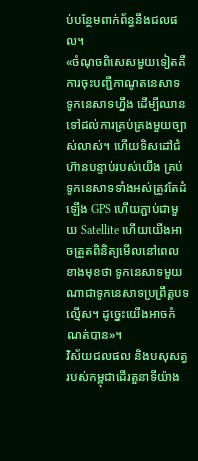ប់បន្ថែមពាក់ព័ន្ធនឹងជលផល។
«ចំណុចពិសេសមួយទៀតគឺការចុះបញ្ជីកាណូតនេសាទ ទូកនេសាទហ្នឹង ដើម្បីឈានទៅដល់ការគ្រប់គ្រងមួយច្បាស់លាស់។ ហើយទិសដៅជំហ៊ានបន្ទាប់របស់យើង គ្រប់ទូកនេសាទទាំងអស់ត្រូវតែដំឡើង GPS ហើយភ្ជាប់ជាមួយ Satellite ហើយយើងអាចត្រួតពិនិត្យមើលនៅពេលខាងមុខថា ទូកនេសាទមួយណាជាទូកនេសាទប្រព្រឹត្តបទល្មើស។ ដូច្នេះយើងអាចកំណត់បាន»។
វិស័យជលផល និងបសុសត្វរបស់កម្ពុជាដើរតួនាទីយ៉ាង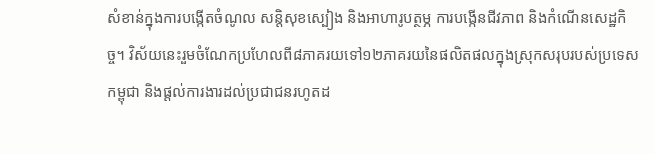សំខាន់ក្នុងការបង្កើតចំណូល សន្តិសុខស្បៀង និងអាហារូបត្ថម្ភ ការបង្កើនជីវភាព និងកំណើនសេដ្ឋកិច្ច។ វិស័យនេះរួមចំណែកប្រហែលពី៨ភាគរយទៅ១២ភាគរយនៃផលិតផលក្នុងស្រុកសរុបរបស់ប្រទេសកម្ពុជា និងផ្តល់ការងារដល់ប្រជាជនរហូតដ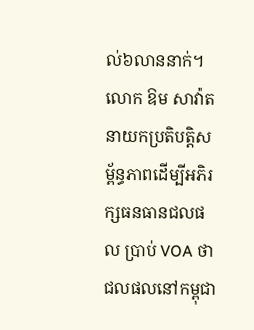ល់៦លាននាក់។
លោក ឱម សាវ៉ាត នាយកប្រតិបត្តិសម្ព័ន្ធភាពដើម្បីអភិរក្សធនធានជលផល ប្រាប់ VOA ថា ជលផលនៅកម្ពុជា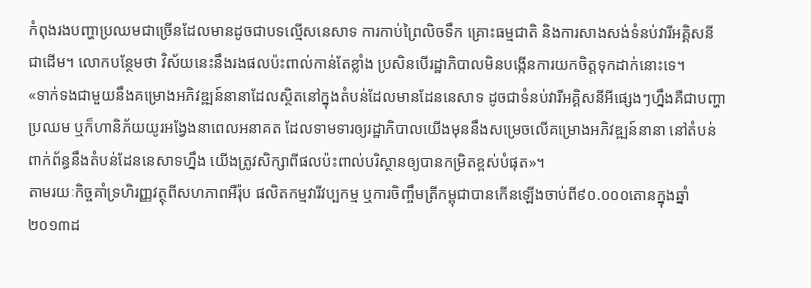កំពុងរងបញ្ហាប្រឈមជាច្រើនដែលមានដូចជាបទល្មើសនេសាទ ការកាប់ព្រៃលិចទឹក គ្រោះធម្មជាតិ និងការសាងសង់ទំនប់វារីអគ្គិសនីជាដើម។ លោកបន្ថែមថា វិស័យនេះនឹងរងផលប៉ះពាល់កាន់តែខ្លាំង ប្រសិនបើរដ្ឋាភិបាលមិនបង្កើនការយកចិត្តទុកដាក់នោះទេ។
«ទាក់ទងជាមួយនឹងគម្រោងអភិវឌ្ឍន៍នានាដែលស្ថិតនៅក្នុងតំបន់ដែលមានដែននេសាទ ដូចជាទំនប់វារីអគ្គិសនីអីផ្សេងៗហ្នឹងគឺជាបញ្ហាប្រឈម ឬក៏ហានិភ័យយូរអង្វែងនាពេលអនាគត ដែលទាមទារឲ្យរដ្ឋាភិបាលយើងមុននឹងសម្រេចលើគម្រោងអភិវឌ្ឍន៍នានា នៅតំបន់ពាក់ព័ន្ធនឹងតំបន់ដែននេសាទហ្នឹង យើងត្រូវសិក្សាពីផលប៉ះពាល់បរិស្ថានឲ្យបានកម្រិតខ្ពស់បំផុត»។
តាមរយៈកិច្ចគាំទ្រហិរញ្ញវត្ថុពីសហភាពអឺរ៉ុប ផលិតកម្មវារីវប្បកម្ម ឬការចិញ្ចឹមត្រីកម្ពុជាបានកើនឡើងចាប់ពី៩០.០០០តោនក្នុងឆ្នាំ២០១៣ដ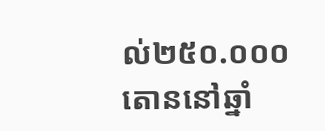ល់២៥០.០០០តោននៅឆ្នាំ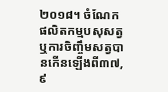២០១៨។ ចំណែកផលិតកម្មបសុសត្វ ឬការចិញ្ចឹមសត្វបានកើនឡើងពី៣៧,៩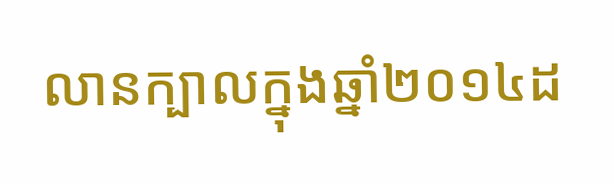លានក្បាលក្នុងឆ្នាំ២០១៤ដ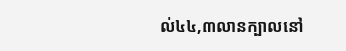ល់៤៤,៣លានក្បាលនៅ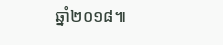ឆ្នាំ២០១៨៕